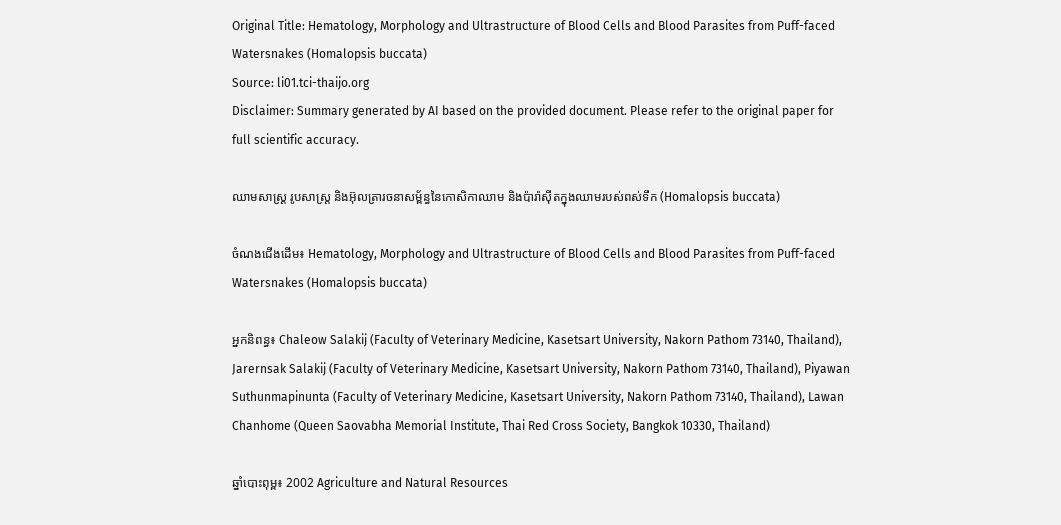Original Title: Hematology, Morphology and Ultrastructure of Blood Cells and Blood Parasites from Puff-faced Watersnakes (Homalopsis buccata)
Source: li01.tci-thaijo.org
Disclaimer: Summary generated by AI based on the provided document. Please refer to the original paper for full scientific accuracy.

ឈាមសាស្ត្រ រូបសាស្ត្រ និងអ៊ុលត្រារចនាសម្ព័ន្ធនៃកោសិកាឈាម និងប៉ារ៉ាស៊ីតក្នុងឈាមរបស់ពស់ទឹក (Homalopsis buccata)

ចំណងជើងដើម៖ Hematology, Morphology and Ultrastructure of Blood Cells and Blood Parasites from Puff-faced Watersnakes (Homalopsis buccata)

អ្នកនិពន្ធ៖ Chaleow Salakij (Faculty of Veterinary Medicine, Kasetsart University, Nakorn Pathom 73140, Thailand), Jarernsak Salakij (Faculty of Veterinary Medicine, Kasetsart University, Nakorn Pathom 73140, Thailand), Piyawan Suthunmapinunta (Faculty of Veterinary Medicine, Kasetsart University, Nakorn Pathom 73140, Thailand), Lawan Chanhome (Queen Saovabha Memorial Institute, Thai Red Cross Society, Bangkok 10330, Thailand)

ឆ្នាំបោះពុម្ព៖ 2002 Agriculture and Natural Resources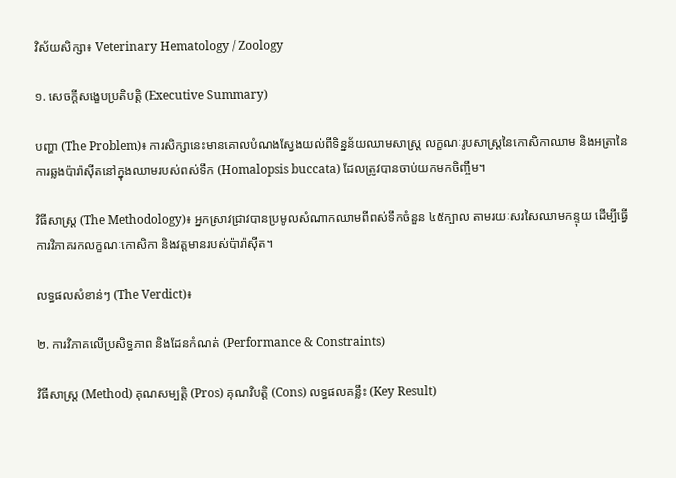វិស័យសិក្សា៖ Veterinary Hematology / Zoology

១. សេចក្តីសង្ខេបប្រតិបត្តិ (Executive Summary)

បញ្ហា (The Problem)៖ ការសិក្សានេះមានគោលបំណងស្វែងយល់ពីទិន្នន័យឈាមសាស្ត្រ លក្ខណៈរូបសាស្ត្រនៃកោសិកាឈាម និងអត្រានៃការឆ្លងប៉ារ៉ាស៊ីតនៅក្នុងឈាមរបស់ពស់ទឹក (Homalopsis buccata) ដែលត្រូវបានចាប់យកមកចិញ្ចឹម។

វិធីសាស្ត្រ (The Methodology)៖ អ្នកស្រាវជ្រាវបានប្រមូលសំណាកឈាមពីពស់ទឹកចំនួន ៤៥ក្បាល តាមរយៈសរសៃឈាមកន្ទុយ ដើម្បីធ្វើការវិភាគរកលក្ខណៈកោសិកា និងវត្តមានរបស់ប៉ារ៉ាស៊ីត។

លទ្ធផលសំខាន់ៗ (The Verdict)៖

២. ការវិភាគលើប្រសិទ្ធភាព និងដែនកំណត់ (Performance & Constraints)

វិធីសាស្ត្រ (Method) គុណសម្បត្តិ (Pros) គុណវិបត្តិ (Cons) លទ្ធផលគន្លឹះ (Key Result)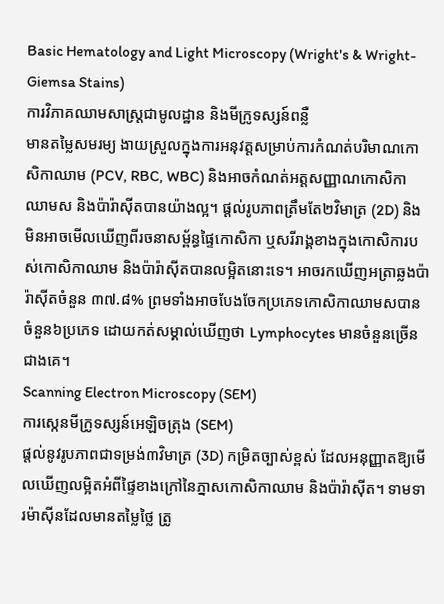Basic Hematology and Light Microscopy (Wright's & Wright-Giemsa Stains)
ការវិភាគឈាមសាស្ត្រជាមូលដ្ឋាន និងមីក្រូទស្សន៍ពន្លឺ
មានតម្លៃសមរម្យ ងាយស្រួលក្នុងការអនុវត្តសម្រាប់ការកំណត់បរិមាណកោសិកាឈាម (PCV, RBC, WBC) និងអាចកំណត់អត្តសញ្ញាណកោសិកាឈាមស និងប៉ារ៉ាស៊ីតបានយ៉ាងល្អ។ ផ្តល់រូបភាពត្រឹមតែ២វិមាត្រ (2D) និងមិនអាចមើលឃើញពីរចនាសម្ព័ន្ធផ្ទៃកោសិកា ឬសរីរាង្គខាងក្នុងកោសិការបស់កោសិកាឈាម និងប៉ារ៉ាស៊ីតបានលម្អិតនោះទេ។ អាចរកឃើញអត្រាឆ្លងប៉ារ៉ាស៊ីតចំនួន ៣៧.៨% ព្រមទាំងអាចបែងចែកប្រភេទកោសិកាឈាមសបានចំនួន៦ប្រភេទ ដោយកត់សម្គាល់ឃើញថា Lymphocytes មានចំនួនច្រើនជាងគេ។
Scanning Electron Microscopy (SEM)
ការស្កេនមីក្រូទស្សន៍អេឡិចត្រុង (SEM)
ផ្តល់នូវរូបភាពជាទម្រង់៣វិមាត្រ (3D) កម្រិតច្បាស់ខ្ពស់ ដែលអនុញ្ញាតឱ្យមើលឃើញលម្អិតអំពីផ្ទៃខាងក្រៅនៃភ្នាសកោសិកាឈាម និងប៉ារ៉ាស៊ីត។ ទាមទារម៉ាស៊ីនដែលមានតម្លៃថ្លៃ ត្រូ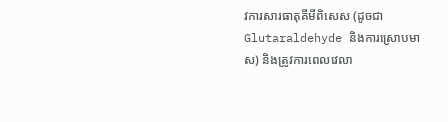វការសារធាតុគីមីពិសេស (ដូចជា Glutaraldehyde និងការស្រោបមាស) និងត្រូវការពេលវេលា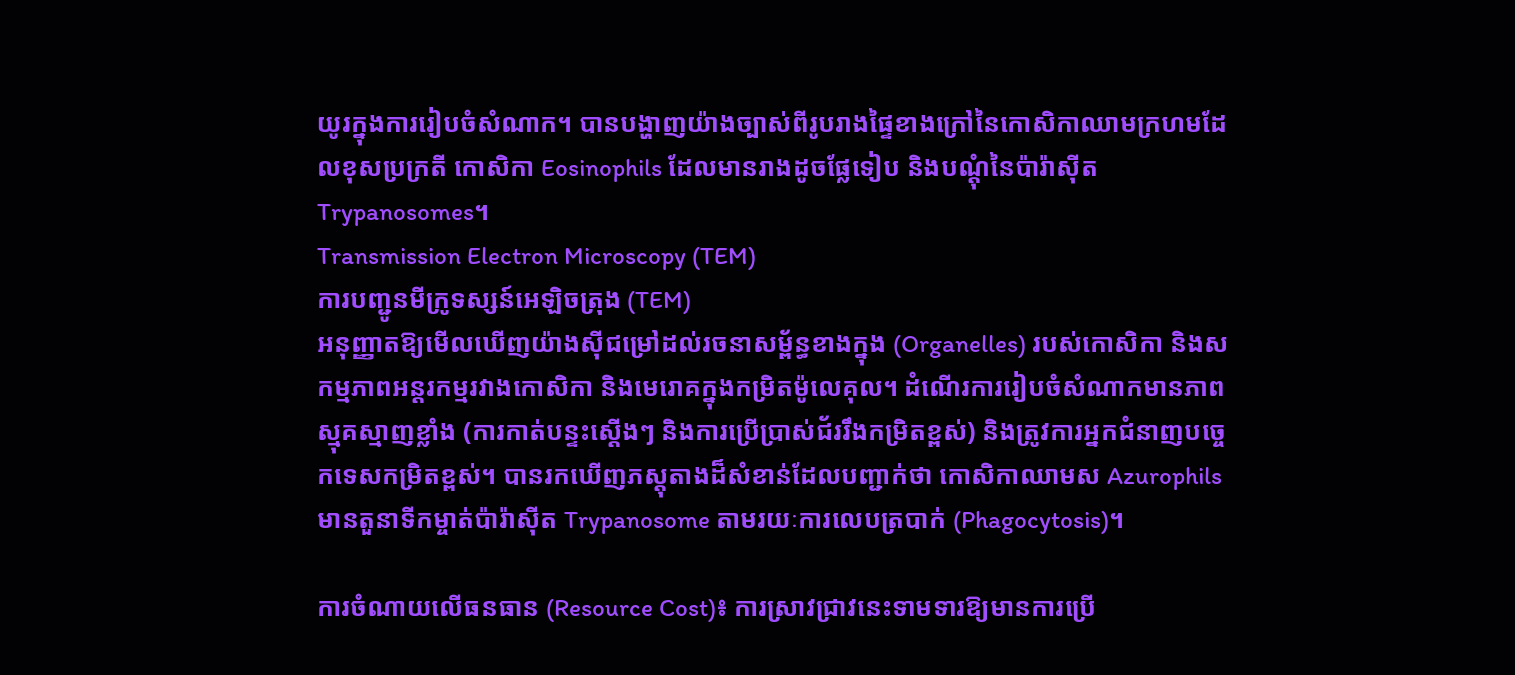យូរក្នុងការរៀបចំសំណាក។ បានបង្ហាញយ៉ាងច្បាស់ពីរូបរាងផ្ទៃខាងក្រៅនៃកោសិកាឈាមក្រហមដែលខុសប្រក្រតី កោសិកា Eosinophils ដែលមានរាងដូចផ្លែទៀប និងបណ្តុំនៃប៉ារ៉ាស៊ីត Trypanosomes។
Transmission Electron Microscopy (TEM)
ការបញ្ជូនមីក្រូទស្សន៍អេឡិចត្រុង (TEM)
អនុញ្ញាតឱ្យមើលឃើញយ៉ាងស៊ីជម្រៅដល់រចនាសម្ព័ន្ធខាងក្នុង (Organelles) របស់កោសិកា និងសកម្មភាពអន្តរកម្មរវាងកោសិកា និងមេរោគក្នុងកម្រិតម៉ូលេគុល។ ដំណើរការរៀបចំសំណាកមានភាពស្មុគស្មាញខ្លាំង (ការកាត់បន្ទះស្តើងៗ និងការប្រើប្រាស់ជ័ររឹងកម្រិតខ្ពស់) និងត្រូវការអ្នកជំនាញបច្ចេកទេសកម្រិតខ្ពស់។ បានរកឃើញភស្តុតាងដ៏សំខាន់ដែលបញ្ជាក់ថា កោសិកាឈាមស Azurophils មានតួនាទីកម្ចាត់ប៉ារ៉ាស៊ីត Trypanosome តាមរយៈការលេបត្របាក់ (Phagocytosis)។

ការចំណាយលើធនធាន (Resource Cost)៖ ការស្រាវជ្រាវនេះទាមទារឱ្យមានការប្រើ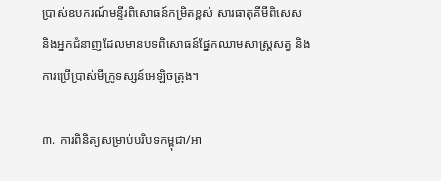ប្រាស់ឧបករណ៍មន្ទីរពិសោធន៍កម្រិតខ្ពស់ សារធាតុគីមីពិសេស និងអ្នកជំនាញដែលមានបទពិសោធន៍ផ្នែកឈាមសាស្ត្រសត្វ និងការប្រើប្រាស់មីក្រូទស្សន៍អេឡិចត្រុង។

៣. ការពិនិត្យសម្រាប់បរិបទកម្ពុជា/អា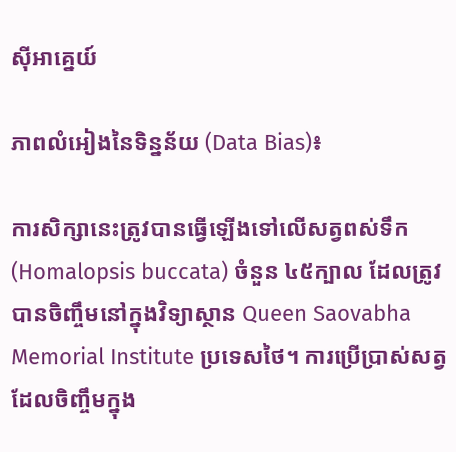ស៊ីអាគ្នេយ៍

ភាពលំអៀងនៃទិន្នន័យ (Data Bias)៖

ការសិក្សានេះត្រូវបានធ្វើឡើងទៅលើសត្វពស់ទឹក (Homalopsis buccata) ចំនួន ៤៥ក្បាល ដែលត្រូវបានចិញ្ចឹមនៅក្នុងវិទ្យាស្ថាន Queen Saovabha Memorial Institute ប្រទេសថៃ។ ការប្រើប្រាស់សត្វដែលចិញ្ចឹមក្នុង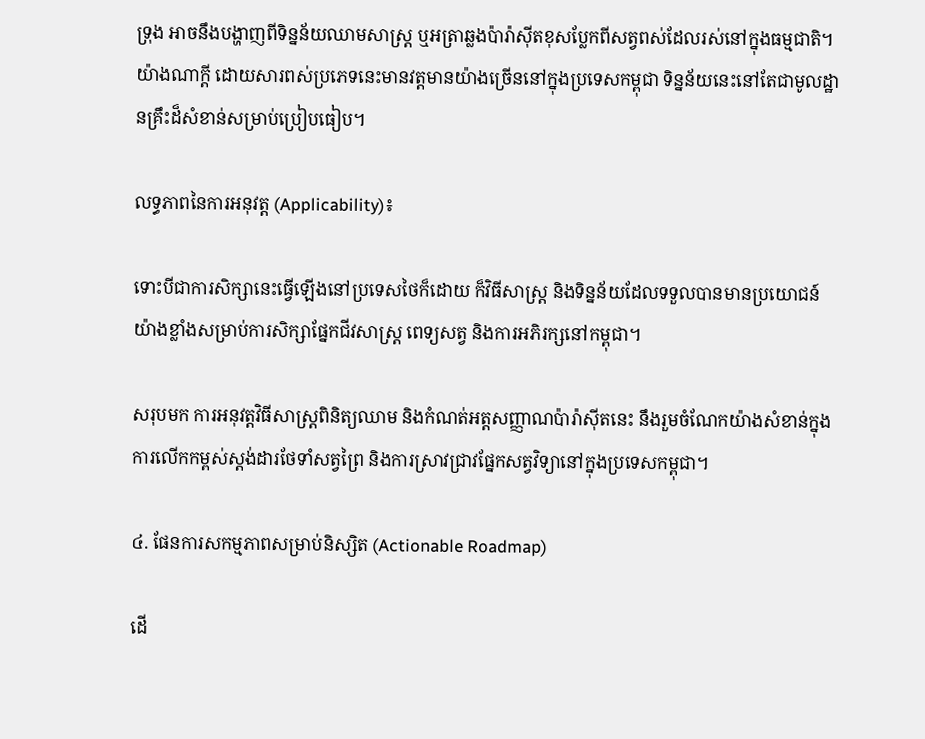ទ្រុង អាចនឹងបង្ហាញពីទិន្នន័យឈាមសាស្ត្រ ឬអត្រាឆ្លងប៉ារ៉ាស៊ីតខុសប្លែកពីសត្វពស់ដែលរស់នៅក្នុងធម្មជាតិ។ យ៉ាងណាក្តី ដោយសារពស់ប្រភេទនេះមានវត្តមានយ៉ាងច្រើននៅក្នុងប្រទេសកម្ពុជា ទិន្នន័យនេះនៅតែជាមូលដ្ឋានគ្រឹះដ៏សំខាន់សម្រាប់ប្រៀបធៀប។

លទ្ធភាពនៃការអនុវត្ត (Applicability)៖

ទោះបីជាការសិក្សានេះធ្វើឡើងនៅប្រទេសថៃក៏ដោយ ក៏វិធីសាស្ត្រ និងទិន្នន័យដែលទទួលបានមានប្រយោជន៍យ៉ាងខ្លាំងសម្រាប់ការសិក្សាផ្នែកជីវសាស្ត្រ ពេទ្យសត្វ និងការអភិរក្សនៅកម្ពុជា។

សរុបមក ការអនុវត្តវិធីសាស្ត្រពិនិត្យឈាម និងកំណត់អត្តសញ្ញាណប៉ារ៉ាស៊ីតនេះ នឹងរួមចំណែកយ៉ាងសំខាន់ក្នុងការលើកកម្ពស់ស្តង់ដារថែទាំសត្វព្រៃ និងការស្រាវជ្រាវផ្នែកសត្វវិទ្យានៅក្នុងប្រទេសកម្ពុជា។

៤. ផែនការសកម្មភាពសម្រាប់និស្សិត (Actionable Roadmap)

ដើ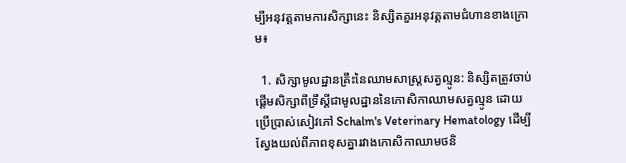ម្បីអនុវត្តតាមការសិក្សានេះ និស្សិតគួរអនុវត្តតាមជំហានខាងក្រោម៖

  1. សិក្សាមូលដ្ឋានគ្រឹះនៃឈាមសាស្ត្រសត្វល្មូន: និស្សិតត្រូវចាប់ផ្តើមសិក្សាពីទ្រឹស្តីជាមូលដ្ឋាននៃកោសិកាឈាមសត្វល្មូន ដោយប្រើប្រាស់សៀវភៅ Schalm's Veterinary Hematology ដើម្បីស្វែងយល់ពីភាពខុសគ្នារវាងកោសិកាឈាមថនិ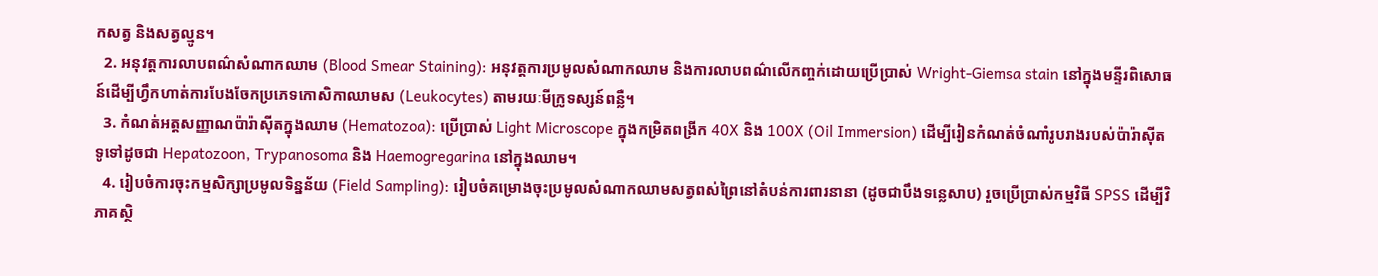កសត្វ និងសត្វល្មូន។
  2. អនុវត្តការលាបពណ៌សំណាកឈាម (Blood Smear Staining): អនុវត្តការប្រមូលសំណាកឈាម និងការលាបពណ៌លើកញ្ចក់ដោយប្រើប្រាស់ Wright-Giemsa stain នៅក្នុងមន្ទីរពិសោធន៍ដើម្បីហ្វឹកហាត់ការបែងចែកប្រភេទកោសិកាឈាមស (Leukocytes) តាមរយៈមីក្រូទស្សន៍ពន្លឺ។
  3. កំណត់អត្តសញ្ញាណប៉ារ៉ាស៊ីតក្នុងឈាម (Hematozoa): ប្រើប្រាស់ Light Microscope ក្នុងកម្រិតពង្រីក 40X និង 100X (Oil Immersion) ដើម្បីរៀនកំណត់ចំណាំរូបរាងរបស់ប៉ារ៉ាស៊ីតទូទៅដូចជា Hepatozoon, Trypanosoma និង Haemogregarina នៅក្នុងឈាម។
  4. រៀបចំការចុះកម្មសិក្សាប្រមូលទិន្នន័យ (Field Sampling): រៀបចំគម្រោងចុះប្រមូលសំណាកឈាមសត្វពស់ព្រៃនៅតំបន់ការពារនានា (ដូចជាបឹងទន្លេសាប) រួចប្រើប្រាស់កម្មវិធី SPSS ដើម្បីវិភាគស្ថិ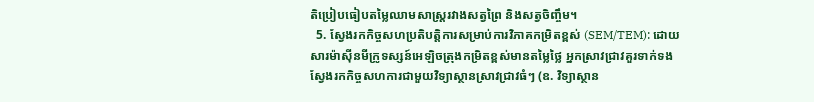តិប្រៀបធៀបតម្លៃឈាមសាស្ត្ររវាងសត្វព្រៃ និងសត្វចិញ្ចឹម។
  5. ស្វែងរកកិច្ចសហប្រតិបត្តិការសម្រាប់ការវិភាគកម្រិតខ្ពស់ (SEM/TEM): ដោយសារម៉ាស៊ីនមីក្រូទស្សន៍អេឡិចត្រុងកម្រិតខ្ពស់មានតម្លៃថ្លៃ អ្នកស្រាវជ្រាវគួរទាក់ទងស្វែងរកកិច្ចសហការជាមួយវិទ្យាស្ថានស្រាវជ្រាវធំៗ (ឧ. វិទ្យាស្ថាន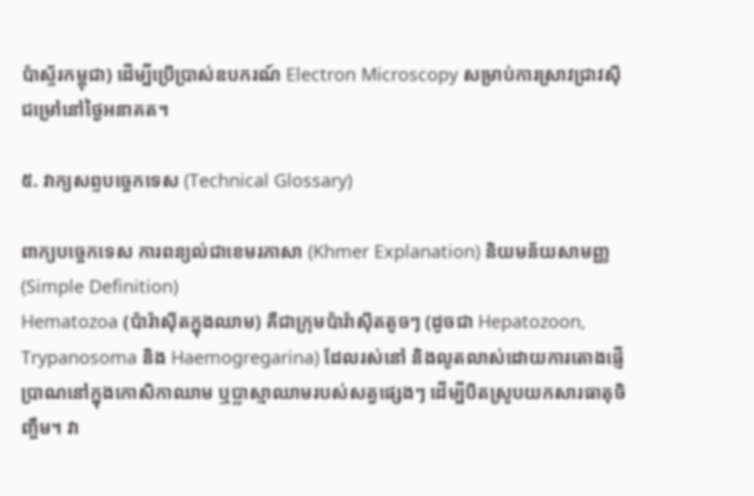ប៉ាស្ទ័រកម្ពុជា) ដើម្បីប្រើប្រាស់ឧបករណ៍ Electron Microscopy សម្រាប់ការស្រាវជ្រាវស៊ីជម្រៅនៅថ្ងៃអនាគត។

៥. វាក្យសព្ទបច្ចេកទេស (Technical Glossary)

ពាក្យបច្ចេកទេស ការពន្យល់ជាខេមរភាសា (Khmer Explanation) និយមន័យសាមញ្ញ (Simple Definition)
Hematozoa (ប៉ារ៉ាស៊ីតក្នុងឈាម) គឺជាក្រុមប៉ារ៉ាស៊ីតតូចៗ (ដូចជា Hepatozoon, Trypanosoma និង Haemogregarina) ដែលរស់នៅ និងលូតលាស់ដោយការតោងផ្ញើប្រាណនៅក្នុងកោសិកាឈាម ឬប្លាស្មាឈាមរបស់សត្វផ្សេងៗ ដើម្បីបឺតស្រូបយកសារធាតុចិញ្ចឹម។ វា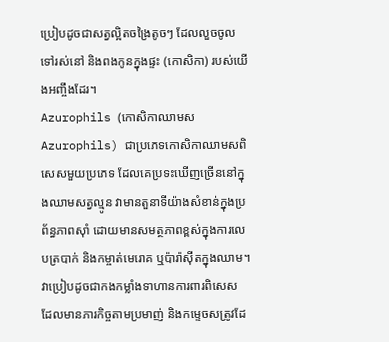ប្រៀបដូចជាសត្វល្អិតចង្រៃតូចៗ ដែលលួចចូលទៅរស់នៅ និងពងកូនក្នុងផ្ទះ (កោសិកា) របស់យើងអញ្ចឹងដែរ។
Azurophils (កោសិកាឈាមស Azurophils) ជាប្រភេទកោសិកាឈាមសពិសេសមួយប្រភេទ ដែលគេប្រទះឃើញច្រើននៅក្នុងឈាមសត្វល្មូន វាមានតួនាទីយ៉ាងសំខាន់ក្នុងប្រព័ន្ធភាពស៊ាំ ដោយមានសមត្ថភាពខ្ពស់ក្នុងការលេបត្របាក់ និងកម្ចាត់មេរោគ ឬប៉ារ៉ាស៊ីតក្នុងឈាម។ វាប្រៀបដូចជាកងកម្លាំងទាហានការពារពិសេស ដែលមានភារកិច្ចតាមប្រមាញ់ និងកម្ទេចសត្រូវដែ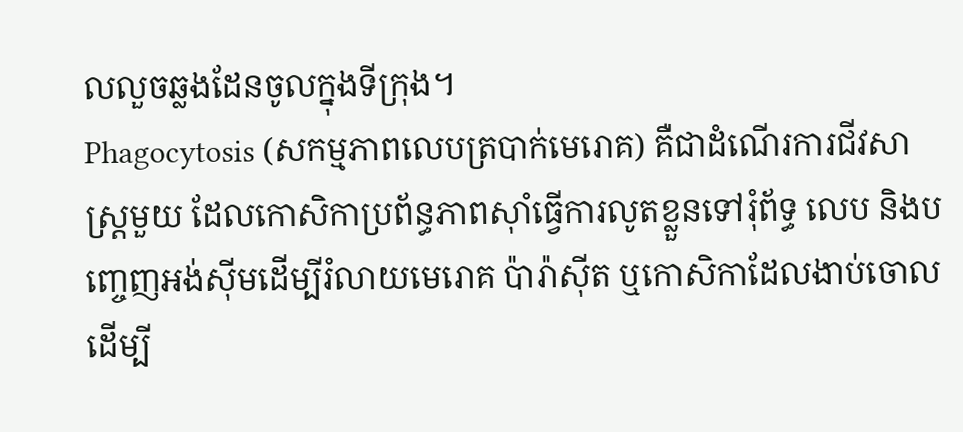លលួចឆ្លងដែនចូលក្នុងទីក្រុង។
Phagocytosis (សកម្មភាពលេបត្របាក់មេរោគ) គឺជាដំណើរការជីវសាស្ត្រមួយ ដែលកោសិកាប្រព័ន្ធភាពស៊ាំធ្វើការលូតខ្លួនទៅរុំព័ទ្ធ លេប និងបញ្ចេញអង់ស៊ីមដើម្បីរំលាយមេរោគ ប៉ារ៉ាស៊ីត ឬកោសិកាដែលងាប់ចោល ដើម្បី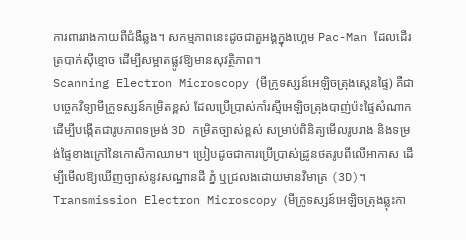ការពាររាងកាយពីជំងឺឆ្លង។ សកម្មភាពនេះដូចជាតួអង្គក្នុងហ្គេម Pac-Man ដែលដើរត្របាក់ស៊ីខ្មោច ដើម្បីសម្អាតផ្លូវឱ្យមានសុវត្ថិភាព។
Scanning Electron Microscopy (មីក្រូទស្សន៍អេឡិចត្រុងស្កេនផ្ទៃ) គឺជាបច្ចេកវិទ្យាមីក្រូទស្សន៍កម្រិតខ្ពស់ ដែលប្រើប្រាស់កាំរស្មីអេឡិចត្រុងបាញ់ប៉ះផ្ទៃសំណាក ដើម្បីបង្កើតជារូបភាពទម្រង់ 3D កម្រិតច្បាស់ខ្ពស់ សម្រាប់ពិនិត្យមើលរូបរាង និងទម្រង់ផ្ទៃខាងក្រៅនៃកោសិកាឈាម។ ប្រៀបដូចជាការប្រើប្រាស់ដ្រូនថតរូបពីលើអាកាស ដើម្បីមើលឱ្យឃើញច្បាស់នូវសណ្ឋានដី ភ្នំ ឬជ្រលងដោយមានវិមាត្រ (3D)។
Transmission Electron Microscopy (មីក្រូទស្សន៍អេឡិចត្រុងឆ្លុះកា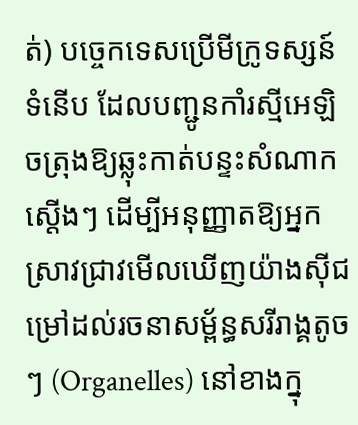ត់) បច្ចេកទេសប្រើមីក្រូទស្សន៍ទំនើប ដែលបញ្ជូនកាំរស្មីអេឡិចត្រុងឱ្យឆ្លុះកាត់បន្ទះសំណាកស្តើងៗ ដើម្បីអនុញ្ញាតឱ្យអ្នកស្រាវជ្រាវមើលឃើញយ៉ាងស៊ីជម្រៅដល់រចនាសម្ព័ន្ធសរីរាង្គតូចៗ (Organelles) នៅខាងក្នុ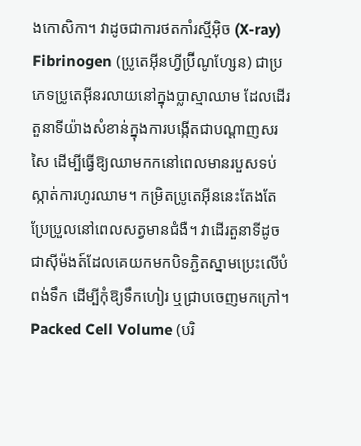ងកោសិកា។ វាដូចជាការថតកាំរស្មីអ៊ិច (X-ray)
Fibrinogen (ប្រូតេអ៊ីនហ្វីប្រ៊ីណូហ្សែន) ជាប្រភេទប្រូតេអ៊ីនរលាយនៅក្នុងប្លាស្មាឈាម ដែលដើរតួនាទីយ៉ាងសំខាន់ក្នុងការបង្កើតជាបណ្តាញសរសៃ ដើម្បីធ្វើឱ្យឈាមកកនៅពេលមានរបួសទប់ស្កាត់ការហូរឈាម។ កម្រិតប្រូតេអ៊ីននេះតែងតែប្រែប្រួលនៅពេលសត្វមានជំងឺ។ វាដើរតួនាទីដូចជាស៊ីម៉ងត៍ដែលគេយកមកបិទភ្ជិតស្នាមប្រេះលើបំពង់ទឹក ដើម្បីកុំឱ្យទឹកហៀរ ឬជ្រាបចេញមកក្រៅ។
Packed Cell Volume (បរិ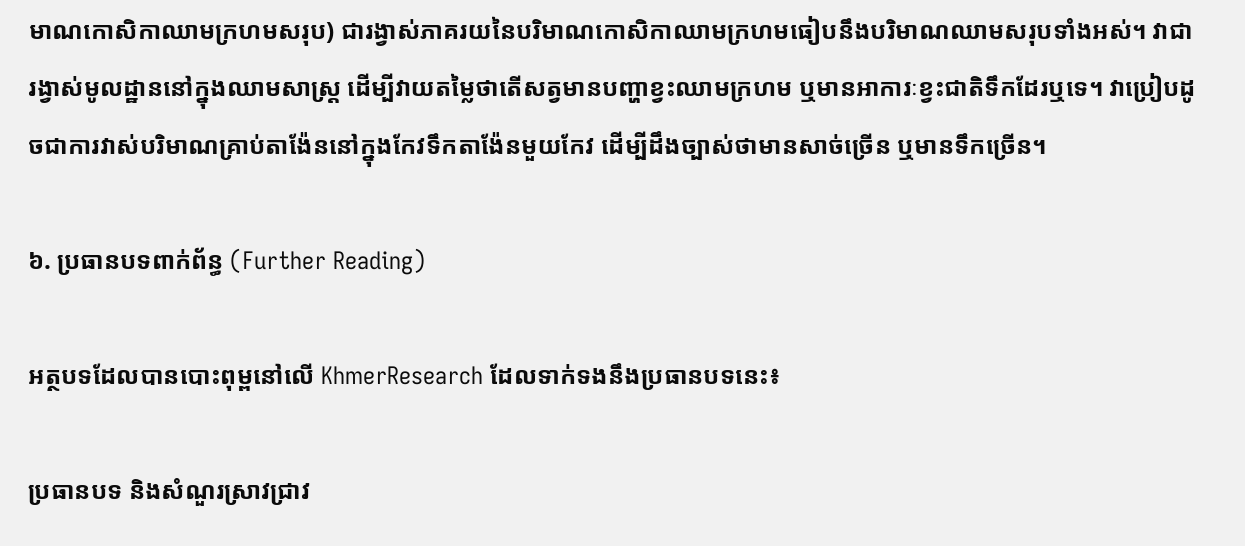មាណកោសិកាឈាមក្រហមសរុប) ជារង្វាស់ភាគរយនៃបរិមាណកោសិកាឈាមក្រហមធៀបនឹងបរិមាណឈាមសរុបទាំងអស់។ វាជារង្វាស់មូលដ្ឋាននៅក្នុងឈាមសាស្ត្រ ដើម្បីវាយតម្លៃថាតើសត្វមានបញ្ហាខ្វះឈាមក្រហម ឬមានអាការៈខ្វះជាតិទឹកដែរឬទេ។ វាប្រៀបដូចជាការវាស់បរិមាណគ្រាប់តាង៉ែននៅក្នុងកែវទឹកតាង៉ែនមួយកែវ ដើម្បីដឹងច្បាស់ថាមានសាច់ច្រើន ឬមានទឹកច្រើន។

៦. ប្រធានបទពាក់ព័ន្ធ (Further Reading)

អត្ថបទដែលបានបោះពុម្ពនៅលើ KhmerResearch ដែលទាក់ទងនឹងប្រធានបទនេះ៖

ប្រធានបទ និងសំណួរស្រាវជ្រាវ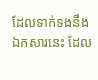ដែលទាក់ទងនឹងឯកសារនេះ ដែល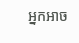អ្នកអាច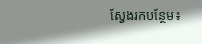ស្វែងរកបន្ថែម៖